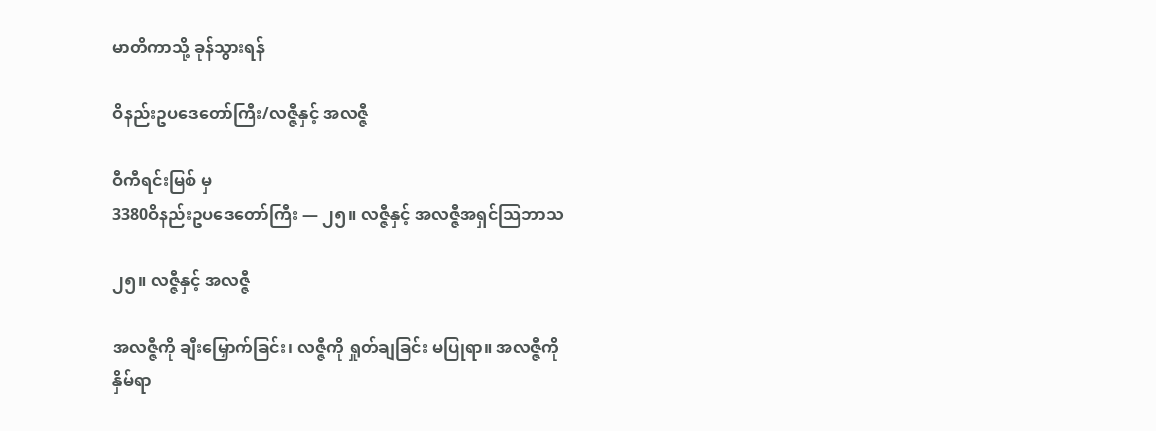မာတိကာသို့ ခုန်သွားရန်

ဝိနည်းဥပဒေတော်ကြီး/လဇ္ဇီနှင့် အလဇ္ဇီ

ဝီကီရင်းမြစ် မှ
3380ဝိနည်းဥပဒေတော်ကြီး — ၂၅။ လဇ္ဇီနှင့် အလဇ္ဇီအရှင်သြဘာသ

၂၅။ လဇ္ဇီနှင့် အလဇ္ဇီ

အလဇ္ဇီကို ချီးမြှောက်ခြင်း၊ လဇ္ဇီကို ရှုတ်ချခြင်း မပြုရာ။ အလဇ္ဇီကို နှိမ်ရာ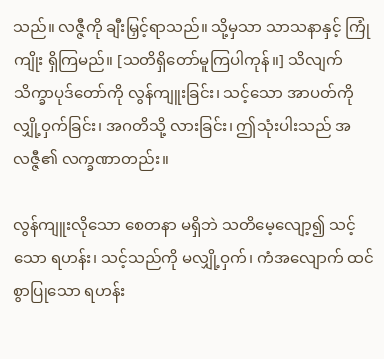သည်။ လဇ္ဇီကို ချီးမြှင့်ရာသည်။ သို့မှသာ သာသနာနှင့် ကြုံကျိုး ရှိကြမည်။ [သတိရှိတော်မူကြပါကုန်။] သိလျက် သိက္ခာပုဒ်တော်ကို လွန်ကျူးခြင်း၊ သင့်သော အာပတ်ကို လျှို့ဝှက်ခြင်း၊ အဂတိသို့ လားခြင်း၊ ဤသုံးပါးသည် အလဇ္ဇီ၏ လက္ခဏာတည်း။

လွန်ကျူးလိုသော စေတနာ မရှိဘဲ သတိမေ့လျော့၍ သင့်သော ရဟန်း၊ သင့်သည်ကို မလျှို့ဝှက်၊ ကံအလျောက် ထင်စွာပြုသော ရဟန်း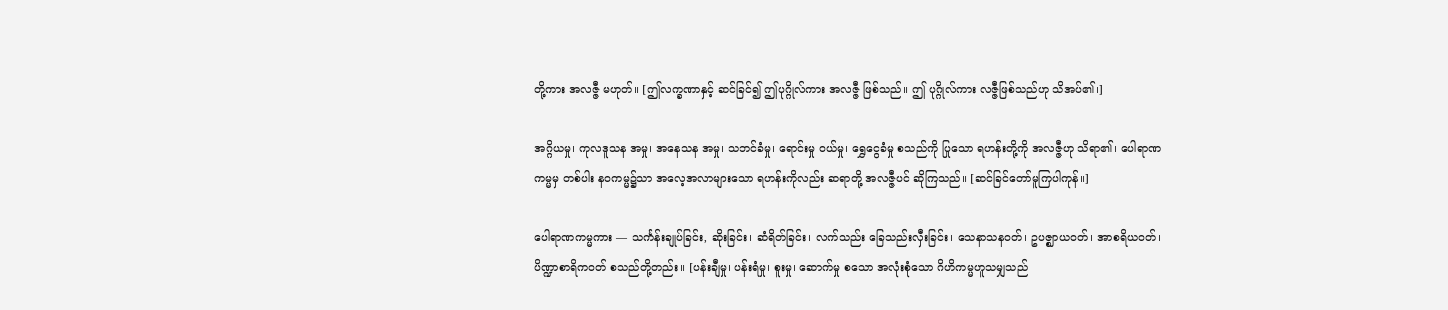တို့ကား အလဇ္ဇီ မဟုတ်။ [ဤလက္ခဏာနှင့် ဆင်ခြင်၍ ဤပုဂ္ဂိုလ်ကား အလဇ္ဇီ ဖြစ်သည်။ ဤ ပုဂ္ဂိုလ်ကား လဇ္ဇီဖြစ်သည်ဟု သိအပ်၏၊]

အဂ္ဂိယမှု၊ ကုလဒူသန အမှု၊ အနေသန အမှု၊ သဘင်ခံမှု၊ ရောင်းမှု ဝယ်မှု၊ ရွှေငွေခံမှု စသည်ကို ပြုသော ရဟန်းတို့ကို အလဇ္ဇီဟု သိရာ၏၊ ပေါရာဏကမ္မမှ တစ်ပါး နဝကမ္မ၌သာ အလေ့အလာများသော ရဟန်းကိုလည်း ဆရာတို့ အလဇ္ဇီပင် ဆိုကြသည်။ [ဆင်ခြင်တော်မူကြပါကုန်။]

ပေါရာဏကမ္မကား — သင်္ကန်းချုပ်ခြင်း, ဆိုးခြင်း၊ ဆံရိတ်ခြင်း၊ လက်သည်း ခြေသည်းလှီးခြင်း၊ သေနာသနဝတ်၊ ဥပဇ္ဈာယဝတ်၊ အာစရိယဝတ်၊ ပိဏ္ဍာစာရိကဝတ် စသည်တို့တည်း။ [ပန်းချီမှု၊ ပန်းရံမှု၊ စူးမှု၊ ဆောက်မှု စသော အလုံးစုံသော ဂိဟိကမ္မဟူသမျှသည်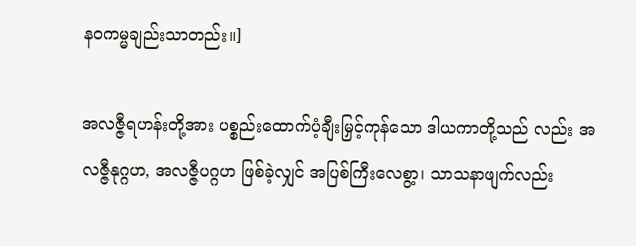နဝကမ္မချည်းသာတည်း။]

အလဇ္ဇီရဟန်းတို့အား ပစ္စည်းထောက်ပံ့ချီးမြှင့်ကုန်သော ဒါယကာတို့သည် လည်း အလဇ္ဇီနုဂ္ဂဟ, အလဇ္ဇီပဂ္ဂဟ ဖြစ်ခဲ့လျှင် အပြစ်ကြီးလေစွာ့၊ သာသနာဖျက်လည်း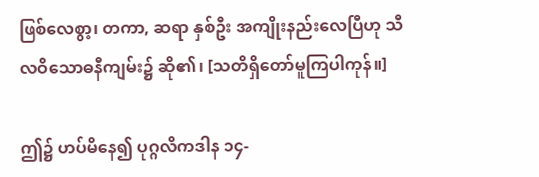ဖြစ်လေစွာ့၊ တကာ, ဆရာ နှစ်ဦး အကျိုးနည်းလေပြီဟု သီလဝိသောဓနီကျမ်း၌ ဆို၏၊ [သတိရှိတော်မူကြပါကုန်။]

ဤ၌ ဟပ်မိနေ၍ ပုဂ္ဂလိကဒါန ၁၄-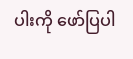ပါးကို ဖော်ပြပါ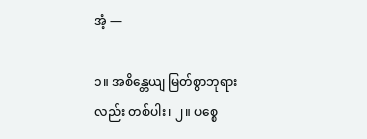အံ့ —

၁။ အစိန္တေယျ မြတ်စွာဘုရားလည်း တစ်ပါး၊ ၂။ ပစ္စေ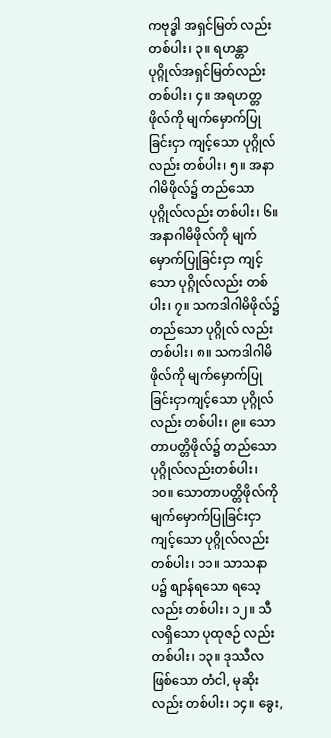ကဗုဒ္ဓါ အရှင်မြတ် လည်း တစ်ပါး၊ ၃။ ရဟန္တာပုဂ္ဂိုလ်အရှင်မြတ်လည်း တစ်ပါး၊ ၄။ အရဟတ္တဖိုလ်ကို မျက်မှောက်ပြုခြင်းငှာ ကျင့်သော ပုဂ္ဂိုလ်လည်း တစ်ပါး၊ ၅။ အနာဂါမိဖိုလ်၌ တည်သော ပုဂ္ဂိုလ်လည်း တစ်ပါး၊ ၆။ အနာဂါမိဖိုလ်ကို မျက်မှောက်ပြုခြင်းငှာ ကျင့်သော ပုဂ္ဂိုလ်လည်း တစ်ပါး၊ ၇။ သကဒါဂါမိဖိုလ်၌ တည်သော ပုဂ္ဂိုလ် လည်း တစ်ပါး၊ ၈။ သကဒါဂါမိဖိုလ်ကို မျက်မှောက်ပြုခြင်းငှာကျင့်သော ပုဂ္ဂိုလ် လည်း တစ်ပါး၊ ၉။ သောတာပတ္တိဖိုလ်၌ တည်သော ပုဂ္ဂိုလ်လည်းတစ်ပါး၊ ၁၀။ သောတာပတ္တိဖိုလ်ကို မျက်မှောက်ပြုခြင်းငှာ ကျင့်သော ပုဂ္ဂိုလ်လည်း တစ်ပါး၊ ၁၁။ သာသနာပ၌ စျာန်ရသော ရသေ့လည်း တစ်ပါး၊ ၁၂။ သီလရှိသော ပုထုဇဉ် လည်း တစ်ပါး၊ ၁၃။ ဒုဿီလဖြစ်သော တံငါ, မုဆိုးလည်း တစ်ပါး၊ ၁၄။ ခွေး,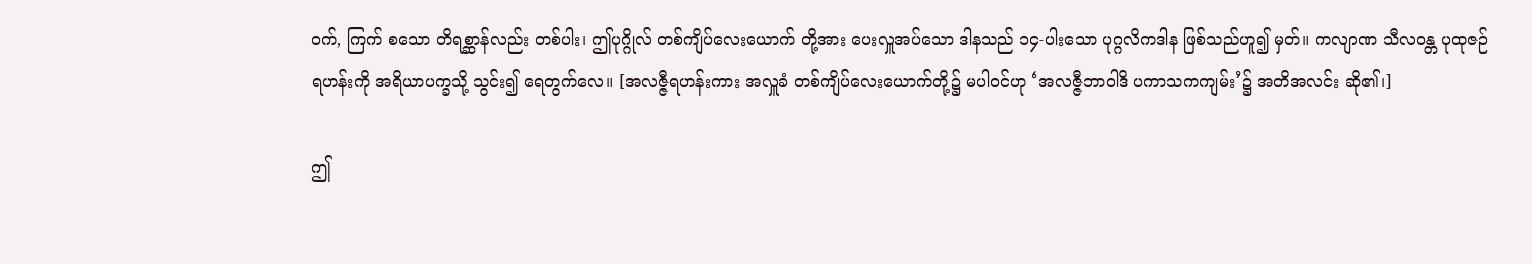ဝက်, ကြက် စသော တိရစ္ဆာန်လည်း တစ်ပါး၊ ဤပုဂ္ဂိုလ် တစ်ကျိပ်လေးယောက် တို့အား ပေးလှူအပ်သော ဒါနသည် ၁၄-ပါးသော ပုဂ္ဂလိကဒါန ဖြစ်သည်ဟူ၍ မှတ်။ ကလျာဏ သီလဝန္တ ပုထုဇဉ်ရဟန်းကို အရိယာပက္ခသို့ သွင်း၍ ရေတွက်လေ။ [အလဇ္ဇီရဟန်းကား အလှူခံ တစ်ကျိပ်လေးယောက်တို့၌ မပါဝင်ဟု ‘အလဇ္ဇီဘာဝါဒိ ပကာသကကျမ်း’၌ အတိအလင်း ဆို၏၊]

ဤ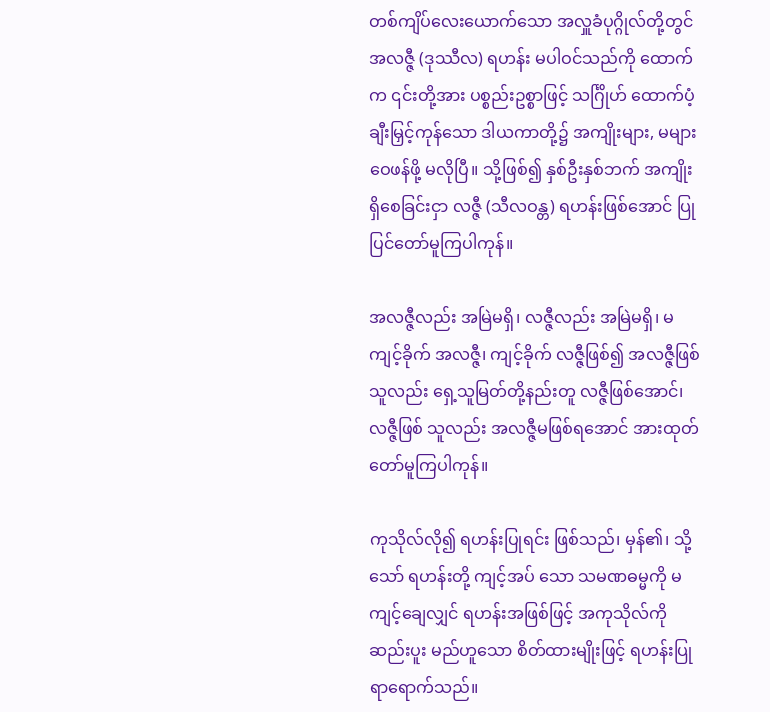တစ်ကျိပ်လေးယောက်သော အလှူခံပုဂ္ဂိုလ်တို့တွင် အလဇ္ဇီ (ဒုဿီလ) ရဟန်း မပါဝင်သည်ကို ထောက်က ၎င်းတို့အား ပစ္စည်းဥစ္စာဖြင့် သင်္ဂြိုဟ် ထောက်ပံ့ ချီးမြှင့်ကုန်သော ဒါယကာတို့၌ အကျိုးများ, မများ ဝေဖန်ဖို့ မလိုပြီ။ သို့ဖြစ်၍ နှစ်ဦးနှစ်ဘက် အကျိုးရှိစေခြင်းငှာ လဇ္ဇီ (သီလဝန္တ) ရဟန်းဖြစ်အောင် ပြုပြင်တော်မူကြပါကုန်။

အလဇ္ဇီလည်း အမြဲမရှိ၊ လဇ္ဇီလည်း အမြဲမရှိ၊ မကျင့်ခိုက် အလဇ္ဇီ၊ ကျင့်ခိုက် လဇ္ဇီဖြစ်၍ အလဇ္ဇီဖြစ်သူလည်း ရှေ့သူမြတ်တို့နည်းတူ လဇ္ဇီဖြစ်အောင်၊ လဇ္ဇီဖြစ် သူလည်း အလဇ္ဇီမဖြစ်ရအောင် အားထုတ်တော်မူကြပါကုန်။

ကုသိုလ်လို၍ ရဟန်းပြုရင်း ဖြစ်သည်၊ မှန်၏၊ သို့သော် ရဟန်းတို့ ကျင့်အပ် သော သမဏဓမ္မကို မကျင့်ချေလျှင် ရဟန်းအဖြစ်ဖြင့် အကုသိုလ်ကို ဆည်းပူး မည်ဟူသော စိတ်ထားမျိုးဖြင့် ရဟန်းပြုရာရောက်သည်။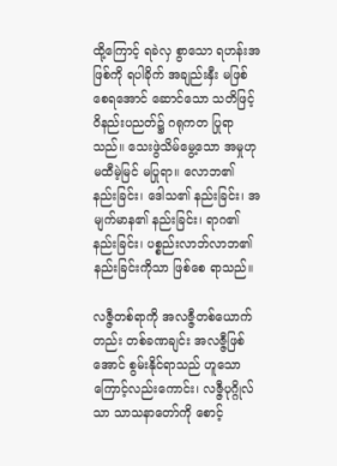ထို့ကြောင့် ရခဲလှ စွာသော ရဟန်းအဖြစ်ကို ရပါခိုက် အချည်းနှီး မဖြစ်စေရအောင် ဆောင်သော သတိဖြင့် ဝိနည်းပညတ်၌ ဂရုကတ ပြုရာသည်။ သေးဖွဲသိမ်မွေ့သော အမှုဟု မထီမဲ့မြင် မပြုရာ။ လောဘ၏ နည်းခြင်း၊ ဒေါသ၏ နည်းခြင်း၊ အမျက်မာန၏ နည်းခြင်း၊ ရာဂ၏ နည်းခြင်း၊ ပစ္စည်းလာဘ်လာဘ၏ နည်းခြင်းကိုသာ ဖြစ်စေ ရာသည်။

လဇ္ဇီတစ်ရာကို အလဇ္ဇီတစ်ယောက်တည်း တစ်ခဏချင်း အလဇ္ဇီဖြစ် အောင် စွမ်းနိုင်ရာသည် ဟူသောကြောင့်လည်းကောင်း၊ လဇ္ဇီပုဂ္ဂိုလ်သာ သာသနာတော်ကို စောင့်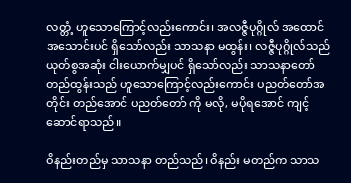လတ္တံ့ ဟူသောကြောင့်လည်းကောင်း၊ အလဇ္ဇီပုဂ္ဂိုလ် အထောင်အသောင်းပင် ရှိသော်လည်း သာသနာ မထွန်း၊ လဇ္ဇီပုဂ္ဂိုလ်သည် ယုတ်စွအဆုံး ငါးယောက်မျှပင် ရှိသော်လည်း သာသနာတော် တည်ထွန်းသည် ဟူသောကြောင့်လည်းကောင်း ပညတ်တော်အတိုင်း တည်အောင် ပညတ်တော် ကို မလို, မပိုရအောင် ကျင့်ဆောင်ရာသည်။

ဝိနည်းတည်မှ သာသနာ တည်သည်၊ ဝိနည်း မတည်က သာသ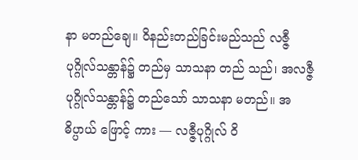နာ မတည်ချေ။ ဝိနည်းတည်ခြင်းမည်သည် လဇ္ဇီပုဂ္ဂိုလ်သန္တာန်၌ တည်မှ သာသနာ တည် သည်၊ အလဇ္ဇီပုဂ္ဂိုလ်သန္တာန်၌ တည်သော် သာသနာ မတည်။ အဓိပ္ပာယ် ဖြောင့် ကား — လဇ္ဇီပုဂ္ဂိုလ် ဝိ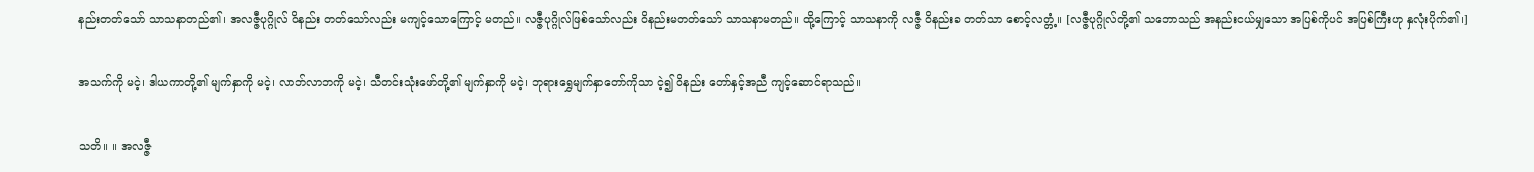နည်းတတ်သော် သာသနာတည်၏၊ အလဇ္ဇီပုဂ္ဂိုလ် ဝိနည်း တတ်သော်လည်း မကျင့်သောကြောင့် မတည်။ လဇ္ဇီပုဂ္ဂိုလ်ဖြစ်သော်လည်း ဝိနည်းမတတ်သော် သာသနာမတည်။ ထို့ကြောင့် သာသနာကို လဇ္ဇီ ဝိနည်းခ တတ်သာ စောင့်လတ္တံ့။ [လဇ္ဇီပုဂ္ဂိုလ်တို့၏ သဘောသည် အနည်းငယ်မျှသော အပြစ်ကိုပင် အပြစ်ကြီးဟု နှလုံးပိုက်၏၊]

အသက်ကို မငဲ့၊ ဒါယကာတို့၏ မျက်နှာကို မငဲ့၊ လာဘ်လာဘကို မငဲ့၊ သီတင်းသုံးဖော်တို့၏ မျက်နှာကို မငဲ့၊ ဘုရားရွှေမျက်နှာတော်ကိုသာ ငဲ့၍ ဝိနည်း တော်နှင့်အညီ ကျင့်ဆောင်ရာသည်။

သတိ။ ။ အလဇ္ဇီ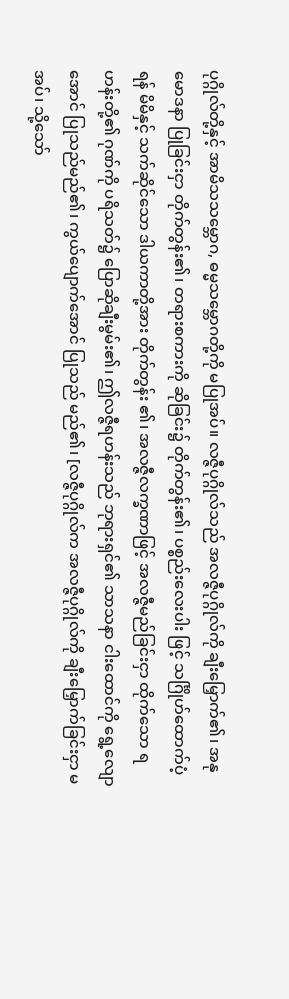ပုဂ္ဂိုလ်တို့နှင့် အာမိသသမ္ဘောဂ, ဓမ္မသမ္ဘောဂတို့ကို မပြုအပ်။ လဇ္ဇီပုဂ္ဂိုလ်သည် အလဇ္ဇီပုဂ္ဂိုလ်ကို ချီးမြှောက်၏၊ အနုမောဒနာ ပြုခြင်းငှာ တိုက်တွန်း၏၊ တရားစကားကို ဆိုခြင်း၌ တိုက်တွန်း၏၊ ပစ္စည်းလေးပါး ဖြင့် သင်္ဂြိုဟ်ထောက်ပံ့ရန် မိမိနှင့် သက်ဆိုင်သော ဒါယကာတို့အား တိုက်တွန်း ၏၊ အလဇ္ဇီလက္ခဏာဖြင့် အလဇ္ဇီမည်ခြင်းငှာ ထိုက်သော ရဟန်းတို့၏ ဂုဏ်ကို ပရိသတ်၌ ပြောဆိုချီးမွမ်း၏၊ ဤလဇ္ဇီရဟန်းသည် ဘုရားရှင်၏ သာသနာ ငါးထောင်ကို ရွေ့လျောအောင် ပြုသည်မည်၏၊ ကွယ်ပျောက်အောင် ပြုသည် မည်၏၊ [လဇ္ဇီပုဂ္ဂိုလ်က အလဇ္ဇီပုဂ္ဂိုလ်ကို ချီးမြှောက်ခြင်းငှာ မအပ်၊ သို့သော်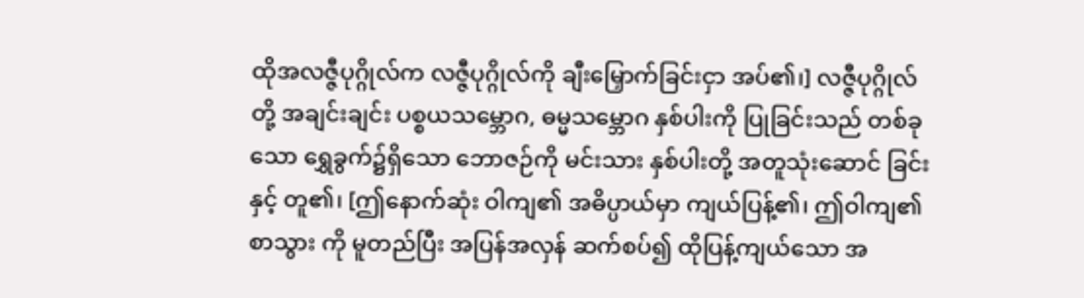ထိုအလဇ္ဇီပုဂ္ဂိုလ်က လဇ္ဇီပုဂ္ဂိုလ်ကို ချီးမြှောက်ခြင်းငှာ အပ်၏၊] လဇ္ဇီပုဂ္ဂိုလ်တို့ အချင်းချင်း ပစ္စယသမ္ဘောဂ, ဓမ္မသမ္ဘောဂ နှစ်ပါးကို ပြုခြင်းသည် တစ်ခုသော ရွှေခွက်၌ရှိသော ဘောဇဉ်ကို မင်းသား နှစ်ပါးတို့ အတူသုံးဆောင် ခြင်းနှင့် တူ၏၊ [ဤနောက်ဆုံး ဝါကျ၏ အဓိပ္ပာယ်မှာ ကျယ်ပြန့်၏၊ ဤဝါကျ၏ စာသွား ကို မူတည်ပြီး အပြန်အလှန် ဆက်စပ်၍ ထိုပြန့်ကျယ်သော အ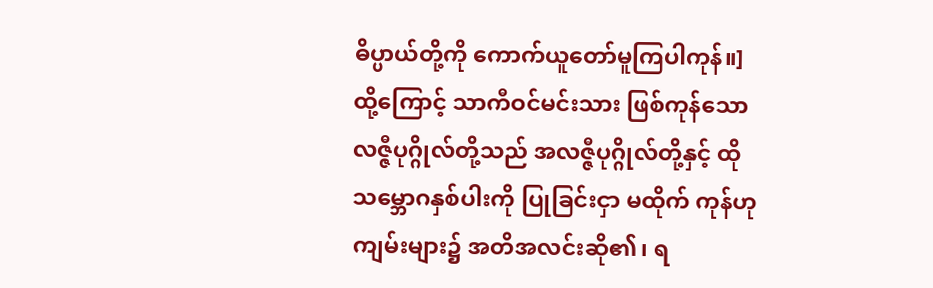ဓိပ္ပာယ်တို့ကို ကောက်ယူတော်မူကြပါကုန်။] ထို့ကြောင့် သာကီဝင်မင်းသား ဖြစ်ကုန်သော လဇ္ဇီပုဂ္ဂိုလ်တို့သည် အလဇ္ဇီပုဂ္ဂိုလ်တို့နှင့် ထိုသမ္ဘောဂနှစ်ပါးကို ပြုခြင်းငှာ မထိုက် ကုန်ဟု ကျမ်းများ၌ အတိအလင်းဆို၏၊ ရ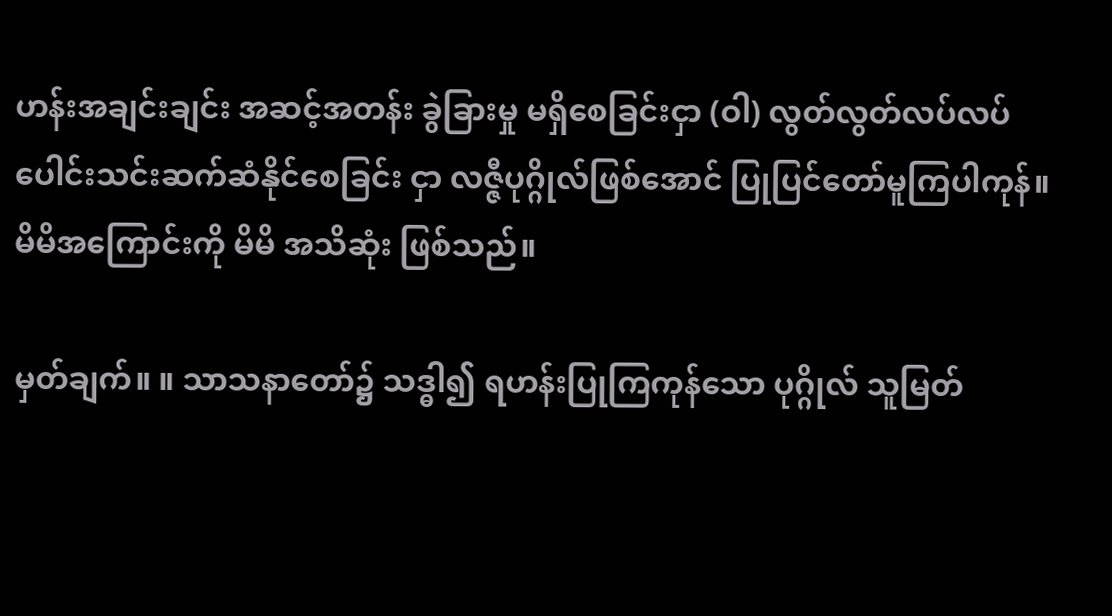ဟန်းအချင်းချင်း အဆင့်အတန်း ခွဲခြားမှု မရှိစေခြင်းငှာ (ဝါ) လွတ်လွတ်လပ်လပ် ပေါင်းသင်းဆက်ဆံနိုင်စေခြင်း ငှာ လဇ္ဇီပုဂ္ဂိုလ်ဖြစ်အောင် ပြုပြင်တော်မူကြပါကုန်။ မိမိအကြောင်းကို မိမိ အသိဆုံး ဖြစ်သည်။

မှတ်ချက်။ ။ သာသနာတော်၌ သဒ္ဓါ၍ ရဟန်းပြုကြကုန်သော ပုဂ္ဂိုလ် သူမြတ်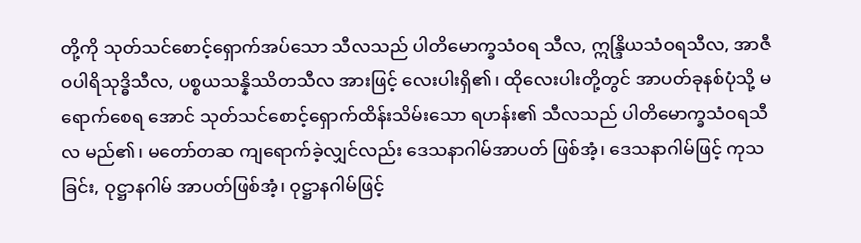တို့ကို သုတ်သင်စောင့်ရှောက်အပ်သော သီလသည် ပါတိမောက္ခသံဝရ သီလ, ဣန္ဒြိယသံဝရသီလ, အာဇီဝပါရိသုဒ္ဓိသီလ, ပစ္စယသန္နိဿိတသီလ အားဖြင့် လေးပါးရှိ၏၊ ထိုလေးပါးတို့တွင် အာပတ်ခုနစ်ပုံသို့ မရောက်စေရ အောင် သုတ်သင်စောင့်ရှောက်ထိန်းသိမ်းသော ရဟန်း၏ သီလသည် ပါတိမောက္ခသံဝရသီလ မည်၏၊ မတော်တဆ ကျရောက်ခဲ့လျှင်လည်း ဒေသနာဂါမ်အာပတ် ဖြစ်အံ့၊ ဒေသနာဂါမ်ဖြင့် ကုသခြင်း, ဝုဋ္ဌာနဂါမ် အာပတ်ဖြစ်အံ့၊ ဝုဋ္ဌာနဂါမ်ဖြင့်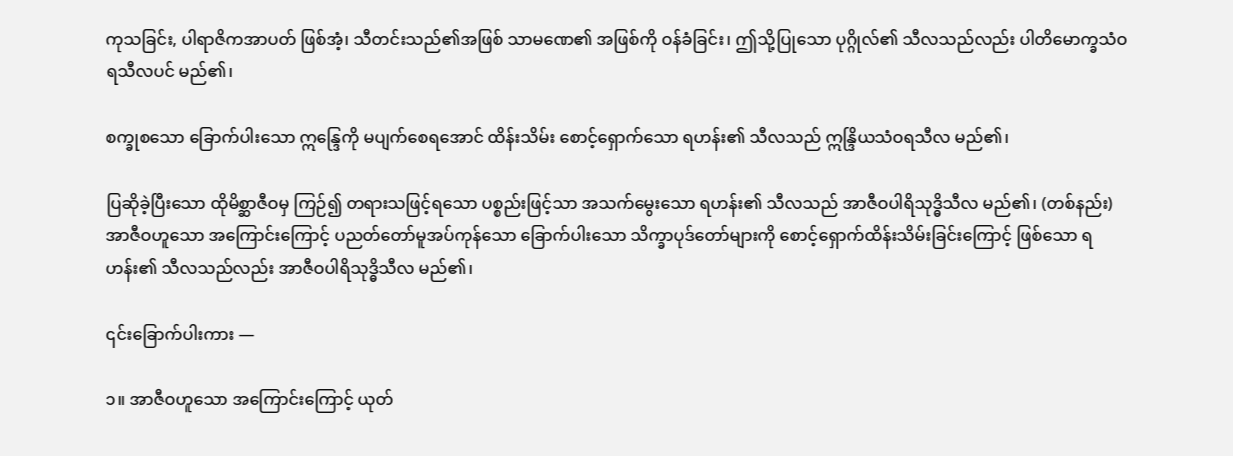ကုသခြင်း, ပါရာဇိကအာပတ် ဖြစ်အံ့၊ သီတင်းသည်၏အဖြစ် သာမဏေ၏ အဖြစ်ကို ဝန်ခံခြင်း၊ ဤသို့ပြုသော ပုဂ္ဂိုလ်၏ သီလသည်လည်း ပါတိမောက္ခသံဝရသီလပင် မည်၏၊

စက္ခုစသော ခြောက်ပါးသော ဣန္ဒြေကို မပျက်စေရအောင် ထိန်းသိမ်း စောင့်ရှောက်သော ရဟန်း၏ သီလသည် ဣန္ဒြိယသံဝရသီလ မည်၏၊

ပြဆိုခဲ့ပြီးသော ထိုမိစ္ဆာဇီဝမှ ကြဉ်၍ တရားသဖြင့်ရသော ပစ္စည်းဖြင့်သာ အသက်မွေးသော ရဟန်း၏ သီလသည် အာဇီဝပါရိသုဒ္ဓိသီလ မည်၏၊ (တစ်နည်း) အာဇီဝဟူသော အကြောင်းကြောင့် ပညတ်တော်မူအပ်ကုန်သော ခြောက်ပါးသော သိက္ခာပုဒ်တော်များကို စောင့်ရှောက်ထိန်းသိမ်းခြင်းကြောင့် ဖြစ်သော ရဟန်း၏ သီလသည်လည်း အာဇီဝပါရိသုဒ္ဓိသီလ မည်၏၊

၎င်းခြောက်ပါးကား —

၁။ အာဇီဝဟူသော အကြောင်းကြောင့် ယုတ်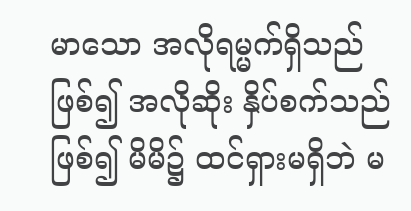မာသော အလိုရမ္မက်ရှိသည် ဖြစ်၍ အလိုဆိုး နှိပ်စက်သည်ဖြစ်၍ မိမိ၌ ထင်ရှားမရှိဘဲ မ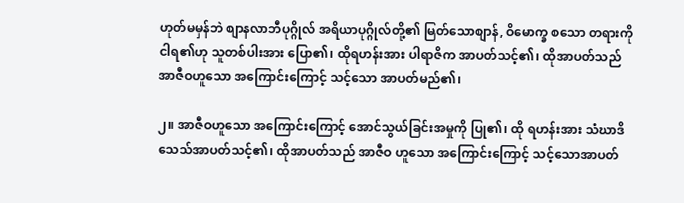ဟုတ်မမှန်ဘဲ စျာနလာဘီပုဂ္ဂိုလ် အရိယာပုဂ္ဂိုလ်တို့၏ မြတ်သောစျာန်, ဝိမောက္ခ စသော တရားကို ငါရ၏ဟု သူတစ်ပါးအား ပြော၏၊ ထိုရဟန်းအား ပါရာဇိက အာပတ်သင့်၏၊ ထိုအာပတ်သည် အာဇီဝဟူသော အကြောင်းကြောင့် သင့်သော အာပတ်မည်၏၊

၂။ အာဇီဝဟူသော အကြောင်းကြောင့် အောင်သွယ်ခြင်းအမှုကို ပြု၏၊ ထို ရဟန်းအား သံဃာဒိသေသ်အာပတ်သင့်၏၊ ထိုအာပတ်သည် အာဇီဝ ဟူသော အကြောင်းကြောင့် သင့်သောအာပတ်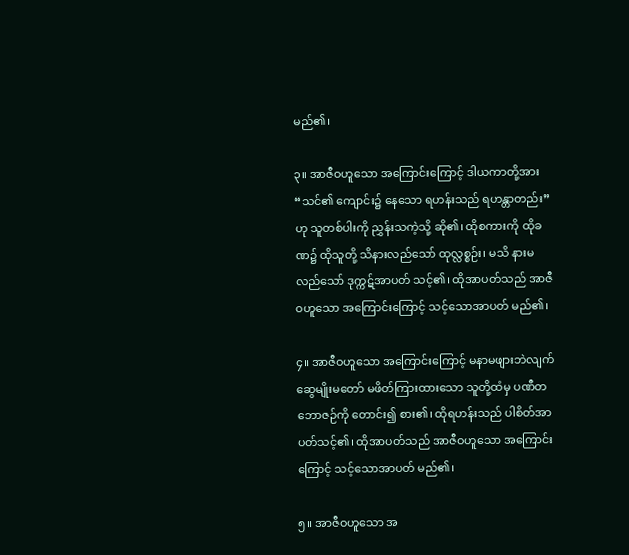မည်၏၊

၃။ အာဇီဝဟူသော အကြောင်းကြောင့် ဒါယကာတို့အား “သင်၏ ကျောင်း၌ နေသော ရဟန်းသည် ရဟန္တာတည်း”ဟု သူတစ်ပါးကို ညွှန်းသကဲ့သို့ ဆို၏၊ ထိုစကားကို ထိုခဏ၌ ထိုသူတို့ သိနားလည်သော် ထုလ္လစ္စဉ်း၊ မသိ နားမလည်သော် ဒုက္ကဋ်အာပတ် သင့်၏၊ ထိုအာပတ်သည် အာဇီဝဟူသော အကြောင်းကြောင့် သင့်သောအာပတ် မည်၏၊

၄။ အာဇီဝဟူသော အကြောင်းကြောင့် မနာမဖျားဘဲလျက် ဆွေမျိုးမတော် မဖိတ်ကြားထားသော သူတို့ထံမှ ပဏီတဘောဇဉ်ကို တောင်း၍ စား၏၊ ထိုရဟန်းသည် ပါစိတ်အာပတ်သင့်၏၊ ထိုအာပတ်သည် အာဇီဝဟူသော အကြောင်းကြောင့် သင့်သောအာပတ် မည်၏၊

၅။ အာဇီဝဟူသော အ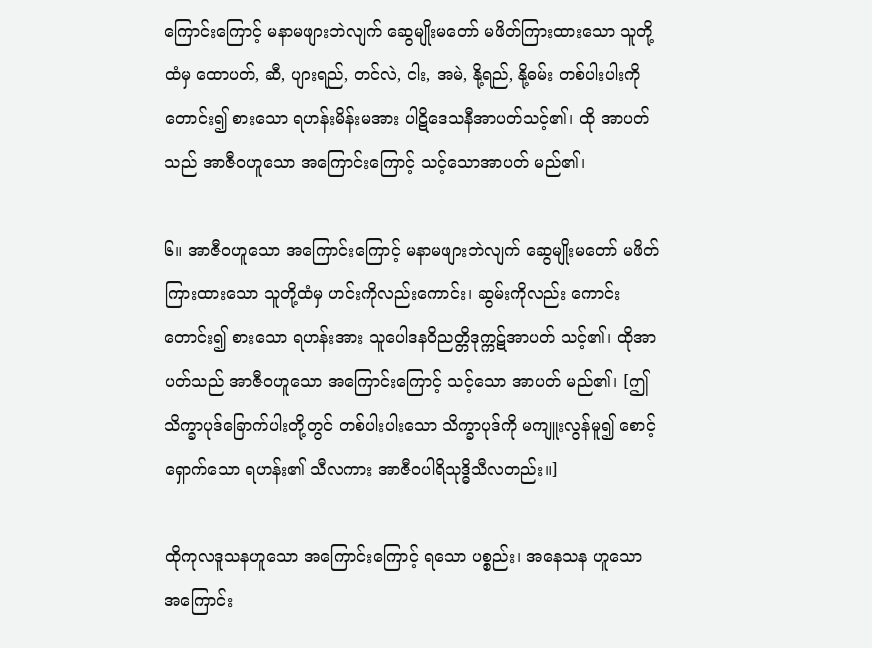ကြောင်းကြောင့် မနာမဖျားဘဲလျက် ဆွေမျိုးမတော် မဖိတ်ကြားထားသော သူတို့ထံမှ ထောပတ်, ဆီ, ပျားရည်, တင်လဲ, ငါး, အမဲ, နို့ရည်, နို့ဓမ်း တစ်ပါးပါးကို တောင်း၍ စားသော ရဟန်းမိန်းမအား ပါဋိဒေသနီအာပတ်သင့်၏၊ ထို အာပတ်သည် အာဇီဝဟူသော အကြောင်းကြောင့် သင့်သောအာပတ် မည်၏၊

၆။ အာဇီဝဟူသော အကြောင်းကြောင့် မနာမဖျားဘဲလျက် ဆွေမျိုးမတော် မဖိတ်ကြားထားသော သူတို့ထံမှ ဟင်းကိုလည်းကောင်း၊ ဆွမ်းကိုလည်း ကောင်း တောင်း၍ စားသော ရဟန်းအား သူပေါဒနဝိညတ္တိဒုက္ကဋ်အာပတ် သင့်၏၊ ထိုအာပတ်သည် အာဇီဝဟူသော အကြောင်းကြောင့် သင့်သော အာပတ် မည်၏၊ [ဤသိက္ခာပုဒ်ခြောက်ပါးတို့တွင် တစ်ပါးပါးသော သိက္ခာပုဒ်ကို မကျူးလွန်မူ၍ စောင့်ရှောက်သော ရဟန်း၏ သီလကား အာဇီဝပါရိသုဒ္ဓိသီလတည်း။]

ထိုကုလဒူသနဟူသော အကြောင်းကြောင့် ရသော ပစ္စည်း၊ အနေသန ဟူသော အကြောင်း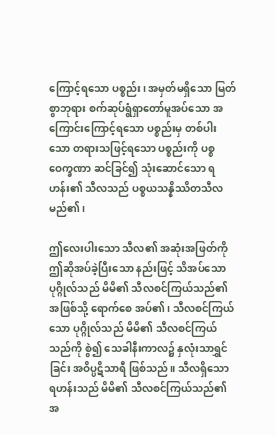ကြောင့်ရသော ပစ္စည်း၊ အမှတ်မရှိသော မြတ်စွာဘုရား စက်ဆုပ်ရွံရှာတော်မူအပ်သော အကြောင်းကြောင့်ရသော ပစ္စည်းမှ တစ်ပါး သော တရားသဖြင့်ရသော ပစ္စည်းကို ပစ္စဝေက္ခဏာ ဆင်ခြင်၍ သုံးဆောင်သော ရဟန်း၏ သီလသည် ပစ္စယသန္နိဿိတသီလ မည်၏၊

ဤလေးပါးသော သီလ၏ အဆုံးအဖြတ်ကို ဤဆိုအပ်ခဲ့ပြီးသော နည်းဖြင့် သိအပ်သော ပုဂ္ဂိုလ်သည် မိမိ၏ သီလစင်ကြယ်သည်၏အဖြစ်သို့ ရောက်စေ အပ်၏၊ သီလစင်ကြယ်သော ပုဂ္ဂိုလ်သည် မိမိ၏ သီလစင်ကြယ်သည်ကို စွဲ၍ သေခါနီးကာလ၌ နှလုံးသာရွှင်ခြင်း အဝိပ္ပဋိသာရီ ဖြစ်သည်။ သီလရှိသော ရဟန်းသည် မိမိ၏ သီလစင်ကြယ်သည်၏အ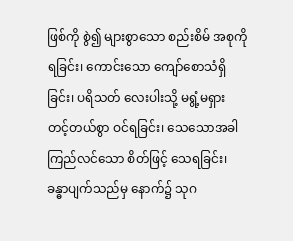ဖြစ်ကို စွဲ၍ များစွာသော စည်းစိမ် အစုကို ရခြင်း၊ ကောင်းသော ကျော်စောသံရှိခြင်း၊ ပရိသတ် လေးပါးသို့ မရွံ့မရှား တင့်တယ်စွာ ဝင်ရခြင်း၊ သေသောအခါ ကြည်လင်သော စိတ်ဖြင့် သေရခြင်း၊ ခန္ဓာပျက်သည်မှ နောက်၌ သုဂ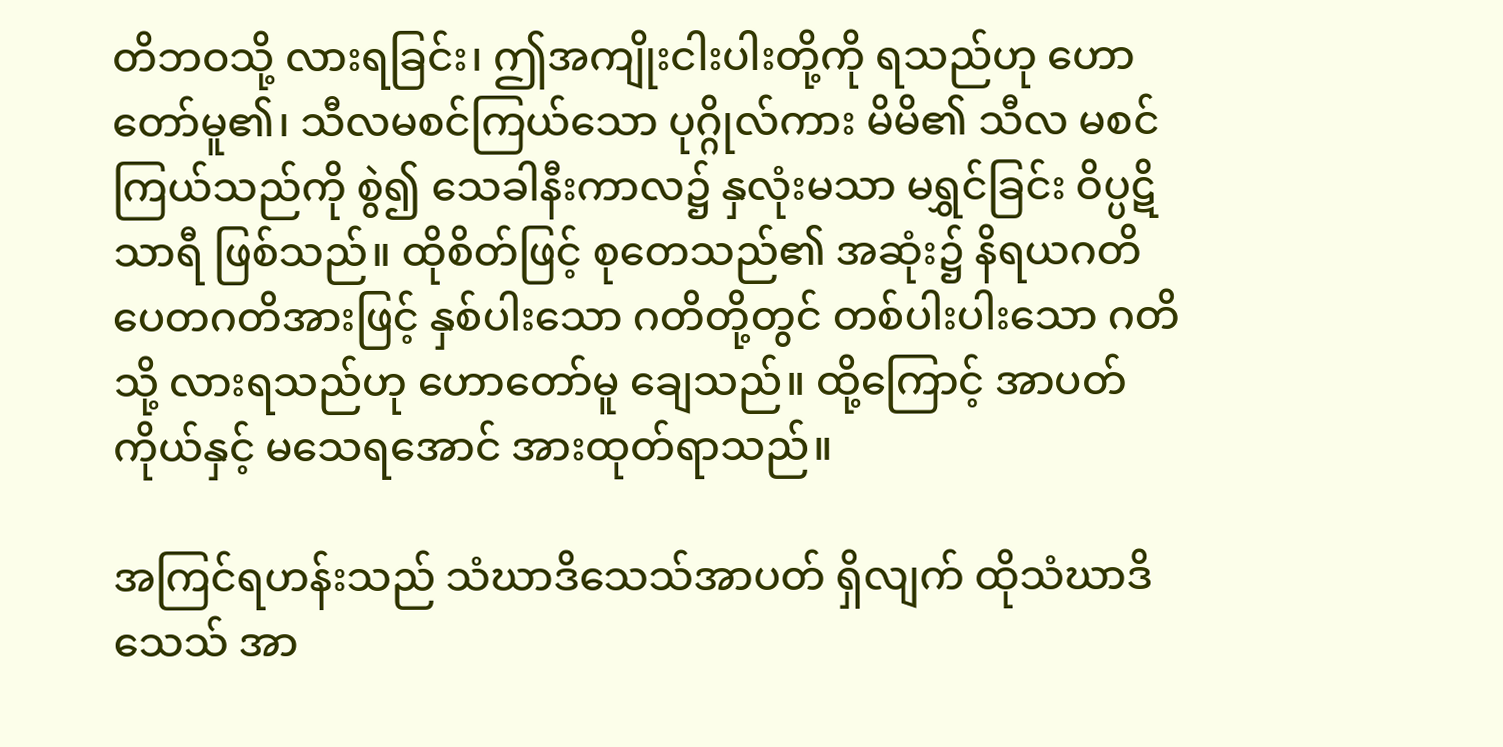တိဘဝသို့ လားရခြင်း၊ ဤအကျိုးငါးပါးတို့ကို ရသည်ဟု ဟောတော်မူ၏၊ သီလမစင်ကြယ်သော ပုဂ္ဂိုလ်ကား မိမိ၏ သီလ မစင်ကြယ်သည်ကို စွဲ၍ သေခါနီးကာလ၌ နှလုံးမသာ မရွှင်ခြင်း ဝိပ္ပဋိသာရီ ဖြစ်သည်။ ထိုစိတ်ဖြင့် စုတေသည်၏ အဆုံး၌ နိရယဂတိ ပေတဂတိအားဖြင့် နှစ်ပါးသော ဂတိတို့တွင် တစ်ပါးပါးသော ဂတိသို့ လားရသည်ဟု ဟောတော်မူ ချေသည်။ ထို့ကြောင့် အာပတ်ကိုယ်နှင့် မသေရအောင် အားထုတ်ရာသည်။

အကြင်ရဟန်းသည် သံဃာဒိသေသ်အာပတ် ရှိလျက် ထိုသံဃာဒိသေသ် အာ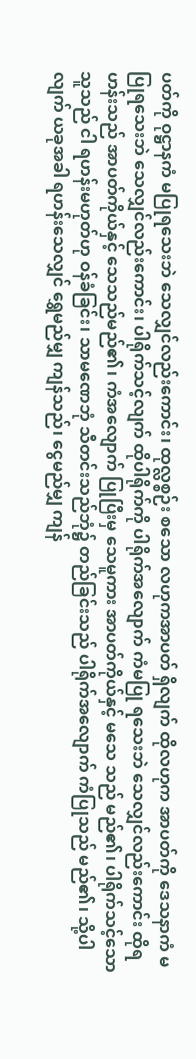ပတ်ကို ဝုဋ္ဌာနကံ မပြုရသေးဘဲ သေလျှင်လည်းကောင်း၊ ထုလ္လစ္စဉ်း စသော လဟုကအာပတ် ရှိလျက် ထိုလဟုက အာပတ်ကို ဒေသနာကံ မပြုရသေးဘဲ သေလျှင်လည်းကောင်း၊ ပါရိုက်သင့်လျက် ထိုပါရိုက်ကို ပါရိုက်အလျောက် ကံမပြု ရသေးဘဲ သေလျှင်လည်းကောင်း ထိုရဟန်းသည် အာပတ်ကိုယ်နှင့် သေသည်မည်၏၊ ကံအလျောက် ပြုပြီးမှ သေမူကား အာပတ်ကိုယ်နှင့် မသေ သည် မည်၏၊ ပါရိုက်သင့်သော သူသည် ငါ ရဟန်းမဟုတ်ဟု ဝန်ခံခြင်း၊ သာမဏေဘုံ သီတင်းသည်ဘုံ၌ တည်ခြင်းသည် ပါရိုက်အလျောက် ကံပြုသည် မည်၏၊ သို့ပါလျက် ယခုအခါ ရဟန်းသေလျှင် ရွှေမည်မျှ ကျန်သည်၊ ငွေမည်မျှ ကျန်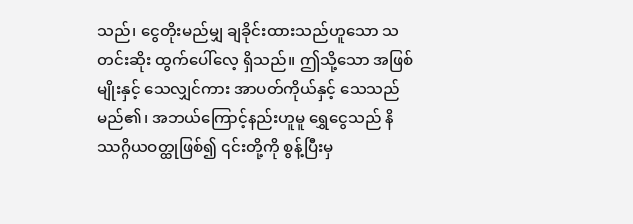သည်၊ ငွေတိုးမည်မျှ ချခိုင်းထားသည်ဟူသော သတင်းဆိုး ထွက်ပေါ်လေ့ ရှိသည်။ ဤသို့သော အဖြစ်မျိုးနှင့် သေလျှင်ကား အာပတ်ကိုယ်နှင့် သေသည် မည်၏၊ အဘယ်ကြောင့်နည်းဟူမူ ရွှေငွေသည် နိဿဂ္ဂိယဝတ္ထုဖြစ်၍ ၎င်းတို့ကို စွန့်ပြီးမှ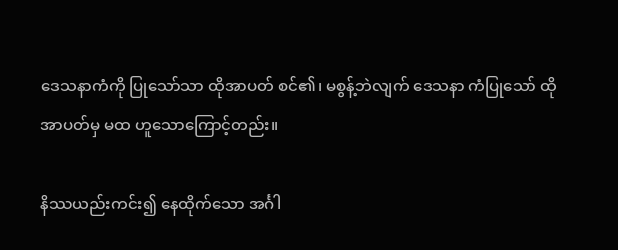ဒေသနာကံကို ပြုသော်သာ ထိုအာပတ် စင်၏၊ မစွန့်ဘဲလျက် ဒေသနာ ကံပြုသော် ထိုအာပတ်မှ မထ ဟူသောကြောင့်တည်း။

နိဿယည်းကင်း၍ နေထိုက်သော အင်္ဂါ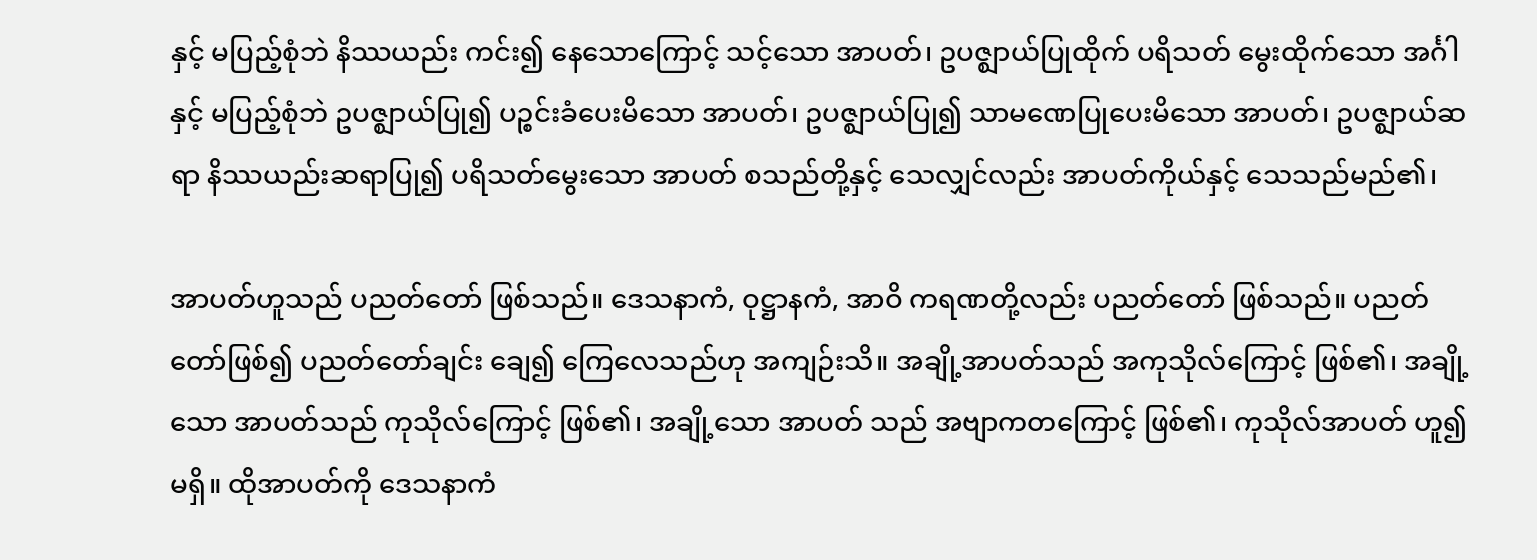နှင့် မပြည့်စုံဘဲ နိဿယည်း ကင်း၍ နေသောကြောင့် သင့်သော အာပတ်၊ ဥပဇ္ဈာယ်ပြုထိုက် ပရိသတ် မွေးထိုက်သော အင်္ဂါနှင့် မပြည့်စုံဘဲ ဥပဇ္ဈာယ်ပြု၍ ပဉ္စင်းခံပေးမိသော အာပတ်၊ ဥပဇ္ဈာယ်ပြု၍ သာမဏေပြုပေးမိသော အာပတ်၊ ဥပဇ္ဈာယ်ဆရာ နိဿယည်းဆရာပြု၍ ပရိသတ်မွေးသော အာပတ် စသည်တို့နှင့် သေလျှင်လည်း အာပတ်ကိုယ်နှင့် သေသည်မည်၏၊

အာပတ်ဟူသည် ပညတ်တော် ဖြစ်သည်။ ဒေသနာကံ, ဝုဋ္ဌာနကံ, အာဝိ ကရဏတို့လည်း ပညတ်တော် ဖြစ်သည်။ ပညတ်တော်ဖြစ်၍ ပညတ်တော်ချင်း ချေ၍ ကြေလေသည်ဟု အကျဉ်းသိ။ အချို့အာပတ်သည် အကုသိုလ်ကြောင့် ဖြစ်၏၊ အချို့သော အာပတ်သည် ကုသိုလ်ကြောင့် ဖြစ်၏၊ အချို့သော အာပတ် သည် အဗျာကတကြောင့် ဖြစ်၏၊ ကုသိုလ်အာပတ် ဟူ၍ မရှိ။ ထိုအာပတ်ကို ဒေသနာကံ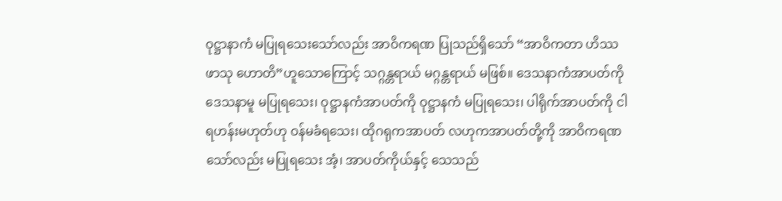ဝုဋ္ဌာနာကံ မပြုရသေးသော်လည်း အာဝိကရဏ ပြုသည်ရှိသော် “အာဝိကတာ ဟိဿ ဖာသု ဟောတိ”ဟူသောကြောင့် သဂ္ဂန္တရာယ် မဂ္ဂန္တရာယ် မဖြစ်။ ဒေသနာကံအာပတ်ကို ဒေသနာမူ မပြုရသေး၊ ဝုဋ္ဌာနကံအာပတ်ကို ဝုဋ္ဌာနကံ မပြုရသေး၊ ပါရိုက်အာပတ်ကို ငါရဟန်းမဟုတ်ဟု ဝန်မခံရသေး၊ ထိုဂရုကအာပတ် လဟုကအာပတ်တို့ကို အာဝိကရဏသော်လည်း မပြုရသေး အံ့၊ အာပတ်ကိုယ်နှင့် သေသည်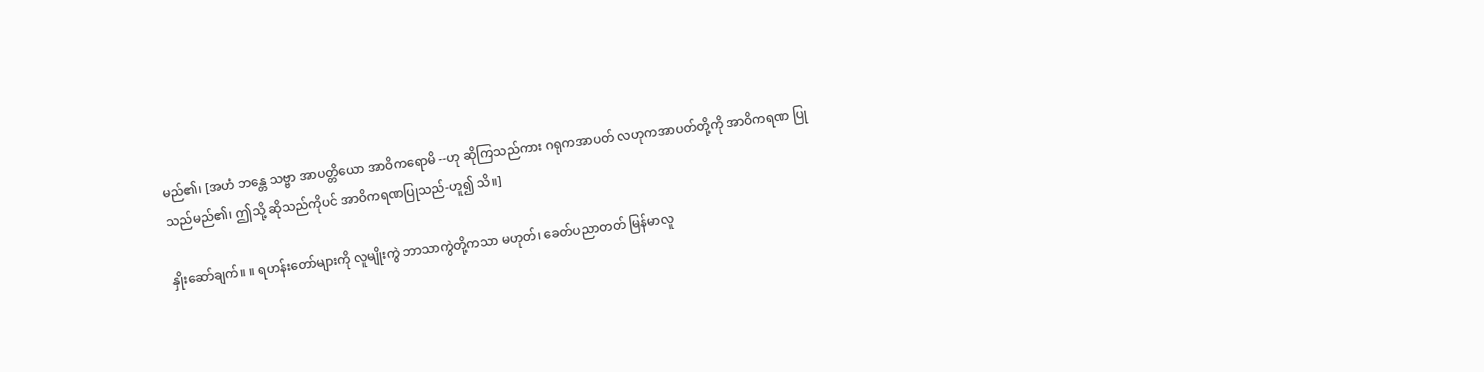မည်၏၊ [အဟံ ဘန္တေ သဗ္ဗာ အာပတ္တိယော အာဝိကရောမိ --ဟု ဆိုကြသည်ကား ဂရုကအာပတ် လဟုကအာပတ်တို့ကို အာဝိကရဏ ပြုသည်မည်၏၊ ဤသို့ ဆိုသည်ကိုပင် အာဝိကရဏပြုသည်-ဟူ၍ သိ။]

နှိုးဆော်ချက်။ ။ ရဟန်းတော်များကို လူမျိုးကွဲ ဘာသာကွဲတို့ကသာ မဟုတ်၊ ခေတ်ပညာတတ် မြန်မာလူ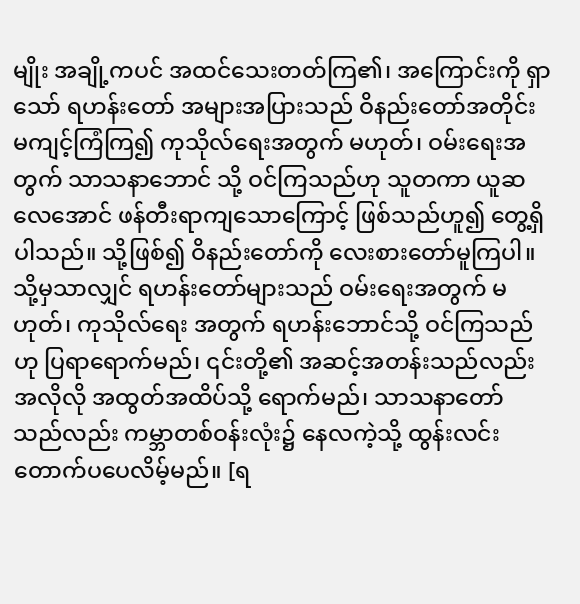မျိုး အချို့ကပင် အထင်သေးတတ်ကြ၏၊ အကြောင်းကို ရှာသော် ရဟန်းတော် အများအပြားသည် ဝိနည်းတော်အတိုင်း မကျင့်ကြံကြ၍ ကုသိုလ်ရေးအတွက် မဟုတ်၊ ဝမ်းရေးအတွက် သာသနာဘောင် သို့ ဝင်ကြသည်ဟု သူတကာ ယူဆလေအောင် ဖန်တီးရာကျသောကြောင့် ဖြစ်သည်ဟူ၍ တွေ့ရှိပါသည်။ သို့ဖြစ်၍ ဝိနည်းတော်ကို လေးစားတော်မူကြပါ။ သို့မှသာလျှင် ရဟန်းတော်များသည် ဝမ်းရေးအတွက် မဟုတ်၊ ကုသိုလ်ရေး အတွက် ရဟန်းဘောင်သို့ ဝင်ကြသည်ဟု ပြရာရောက်မည်၊ ၎င်းတို့၏ အဆင့်အတန်းသည်လည်း အလိုလို အထွတ်အထိပ်သို့ ရောက်မည်၊ သာသနာတော် သည်လည်း ကမ္ဘာတစ်ဝန်းလုံး၌ နေလကဲ့သို့ ထွန်းလင်းတောက်ပပေလိမ့်မည်။ [ရ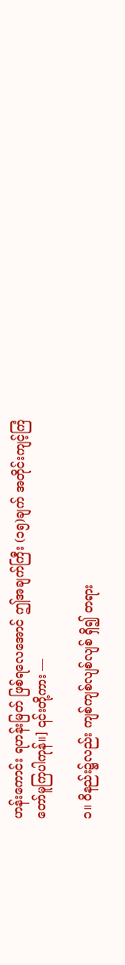ဟန်းကောင်း ရဟန်းမြတ် ဖြစ်ရလေအောင် ဤအချက်ကြီး (၁၅)ချက် အတိုင်းကျင့်ကြံတော်မူကြပါကုန်။] ၎င်းတို့ကား —

၁။ ဝိနည်း၌လည်း ကျစ်ကျစ်လျစ်လျစ် ရှိ၍ တရား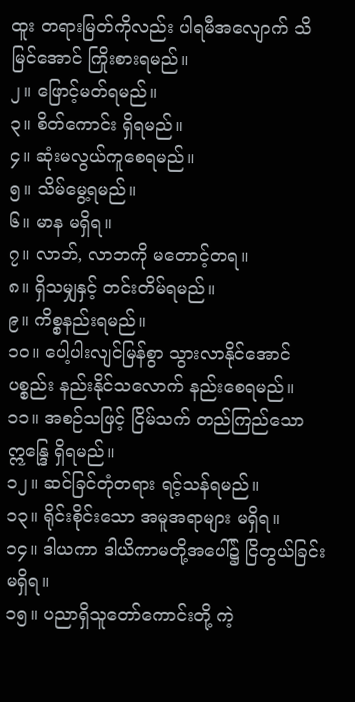ထူး တရားမြတ်ကိုလည်း ပါရမီအလျောက် သိမြင်အောင် ကြိုးစားရမည်။
၂။ ဖြောင့်မတ်ရမည်။
၃။ စိတ်ကောင်း ရှိရမည်။
၄။ ဆုံးမလွယ်ကူစေရမည်။
၅။ သိမ်မွေ့ရမည်။
၆။ မာန မရှိရ။
၇။ လာဘ်, လာဘကို မတောင့်တရ။
၈။ ရှိသမျှနှင့် တင်းတိမ်ရမည်။
၉။ ကိစ္စနည်းရမည်။
၁၀။ ပေါ့ပါးလျင်မြန်စွာ သွားလာနိုင်အောင် ပစ္စည်း နည်းနိုင်သလောက် နည်းစေရမည်။
၁၁။ အစဉ်သဖြင့် ငြိမ်သက် တည်ကြည်သော ဣန္ဒြေ ရှိရမည်။
၁၂။ ဆင်ခြင်တုံတရား ရင့်သန်ရမည်။
၁၃။ ရိုင်းစိုင်းသော အမူအရာများ မရှိရ။
၁၄။ ဒါယကာ ဒါယိကာမတို့အပေါ်၌ ငြိတွယ်ခြင်း မရှိရ။
၁၅။ ပညာရှိသူတော်ကောင်းတို့ ကဲ့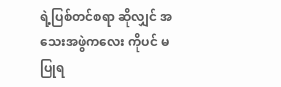ရဲ့ပြစ်တင်စရာ ဆိုလျှင် အသေးအဖွဲကလေး ကိုပင် မပြုရ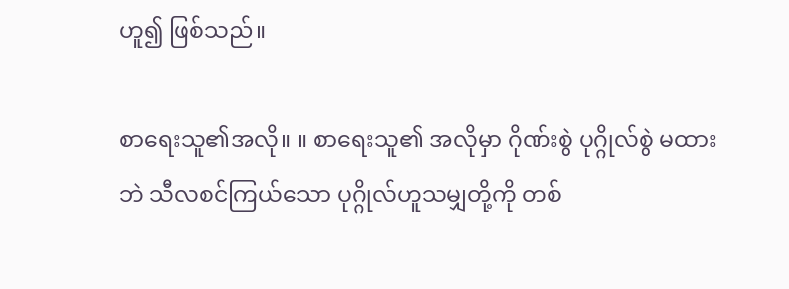ဟူ၍ ဖြစ်သည်။

စာရေးသူ၏အလို။ ။ စာရေးသူ၏ အလိုမှာ ဂိုဏ်းစွဲ ပုဂ္ဂိုလ်စွဲ မထားဘဲ သီလစင်ကြယ်သော ပုဂ္ဂိုလ်ဟူသမျှတို့ကို တစ်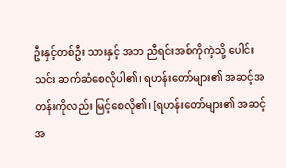ဦးနှင့်တစ်ဦး သားနှင့် အဘ ညီရင်းအစ်ကိုကဲ့သို့ ပေါင်းသင်း ဆက်ဆံစေလိုပါ၏၊ ရဟန်းတော်များ၏ အဆင့်အတန်းကိုလည်း မြင့်စေလို၏၊ [ရဟန်းတော်များ၏ အဆင့်အ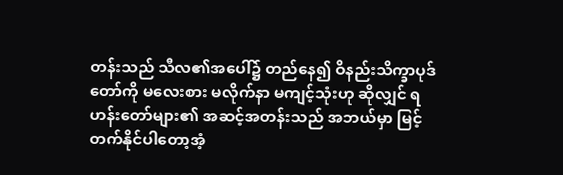တန်းသည် သီလ၏အပေါ်၌ တည်နေ၍ ဝိနည်းသိက္ခာပုဒ်တော်ကို မလေးစား မလိုက်နာ မကျင့်သုံးဟု ဆိုလျှင် ရဟန်းတော်များ၏ အဆင့်အတန်းသည် အဘယ်မှာ မြင့်တက်နိုင်ပါတော့အံ့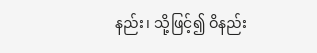နည်း၊ သို့ဖြင့်၍ ဝိနည်း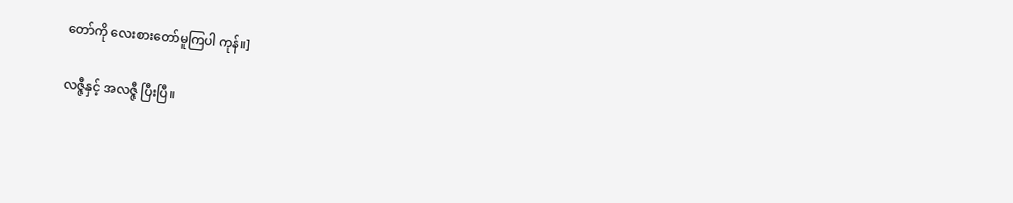တော်ကို လေးစားတော်မူကြပါ ကုန်။]

လဇ္ဇီနှင့် အလဇ္ဇီ ပြီးပြီ။